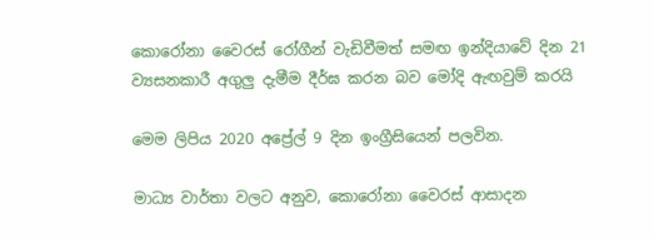කොරෝනා වෛරස් රෝගීන් වැඩිවීමත් සමඟ ඉන්දියාවේ දින 21 ව්‍යසනකාරී අගුලු දැමීම දීර්ඝ කරන බව මෝදි ඇඟවුම් කරයි

මෙම ලිපිය 2020 අප්‍රේල් 9 දින ඉංග්‍රීසියෙන් පලවින.

මාධ්‍ය වාර්තා වලට අනුව, කොරෝනා වෛරස් ආසාදන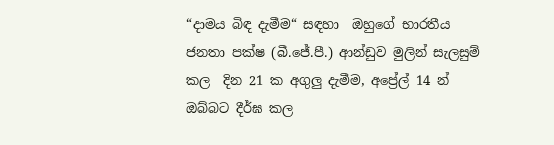“දාමය බිඳ දැමීම“ සඳහා  ඔහුගේ භාරතීය ජනතා පක්ෂ (බී.ජේ.පී.) ආන්ඩුව මුලින් සැලසුම් කල  දින 21 ක අගුලු දැමීම, අප්‍රේල් 14 න් ඔබ්බට දීර්ඝ කල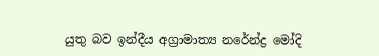යුතු බව ඉන්දීය අග්‍රාමාත්‍ය නරේන්ද්‍ර මෝදි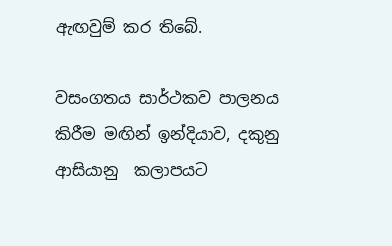ඇඟවුම් කර තිබේ.

වසංගතය සාර්ථකව පාලනය කිරීම මඟින් ඉන්දියාව, දකුනු ආසියානු  කලාපයට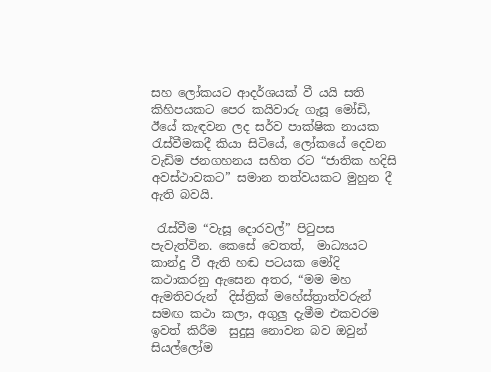සහ ලෝකයට ආදර්ශයක් වී යයි සති කිහිපයකට පෙර කයිවාරු ගැසූ මෝඩි, ඊයේ කැඳවන ලද සර්ව පාක්ෂික නායක රැස්වීමකදී කියා සිටියේ, ලෝකයේ දෙවන වැඩිම ජනගහනය සහිත රට “ජාතික හදිසි අවස්ථාවකට” සමාන තත්වයකට මුහුන දී ඇති බවයි.

 රැස්වීම “වැසූ දොරවල්” පිටුපස පැවැත්වින. කෙසේ වෙතත්,  මාධ්‍යයට කාන්දු වී ඇති හඬ පටයක මෝදි කථාකරනු ඇසෙන අතර, “මම මහ ඇමතිවරුන්  දිස්ත්‍රික් මහේස්ත්‍රාත්වරුන් සමඟ කථා කලා, අගුලු දැමීම එකවරම ඉවත් කිරීම  සුදුසු නොවන බව ඔවුන් සියල්ලෝම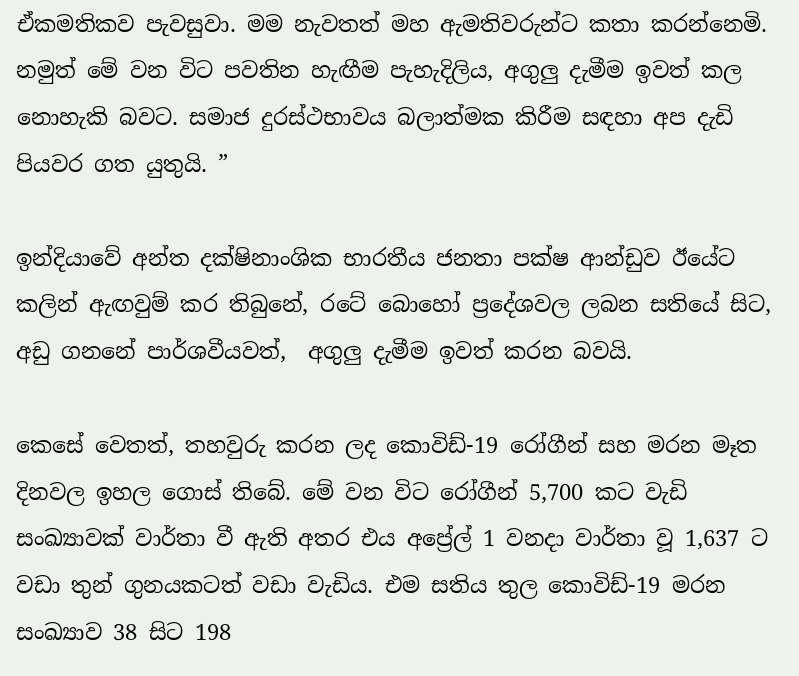ඒකමතිකව පැවසුවා. මම නැවතත් මහ ඇමතිවරුන්ට කතා කරන්නෙමි. නමුත් මේ වන විට පවතින හැඟීම පැහැදිලිය, අගුලු දැමීම ඉවත් කල නොහැකි බවට. සමාජ දුරස්ථභාවය බලාත්මක කිරීම සඳහා අප දැඩි පියවර ගත යුතුයි. ”

ඉන්දියාවේ අන්ත දක්ෂිනාංශික භාරතීය ජනතා පක්ෂ ආන්ඩුව ඊයේට කලින් ඇඟවුම් කර තිබුනේ, රටේ බොහෝ ප්‍රදේශවල ලබන සතියේ සිට, අඩු ගනනේ පාර්ශවීයවත්,  අගුලු දැමීම ඉවත් කරන බවයි.

කෙසේ වෙතත්, තහවුරු කරන ලද කොවිඩ්-19 රෝගීන් සහ මරන මෑත දිනවල ඉහල ගොස් තිබේ. මේ වන විට රෝගීන් 5,700 කට වැඩි සංඛ්‍යාවක් වාර්තා වී ඇති අතර එය අප්‍රේල් 1 වනදා වාර්තා වූ 1,637 ට වඩා තුන් ගුනයකටත් වඩා වැඩිය. එම සතිය තුල කොවිඩ්-19 මරන සංඛ්‍යාව 38 සිට 198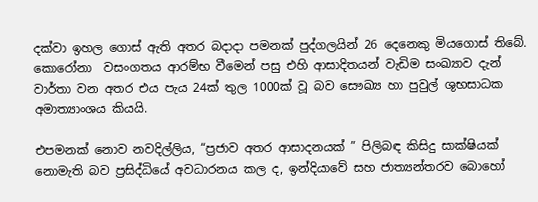දක්වා ඉහල ගොස් ඇති අතර බදාදා පමනක් පුද්ගලයින් 26 දෙනෙකු මියගොස් තිබේ. කොරෝනා  වසංගතය ආරම්භ වීමෙන් පසු එහි ආසාදිතයන් වැඩිම සංඛ්‍යාව දැන් වාර්තා වන අතර එය පැය 24ක් තුල 1000ක් වූ බව සෞඛ්‍ය හා පුවුල් ශුභසාධක අමාත්‍යාංශය කියයි.

එපමනක් නොව නවදිල්ලිය, “ප්‍රජාව අතර ආසාදනයක් ” පිලිබඳ කිසිදු සාක්ෂියක් නොමැති බව ප්‍රසිද්ධියේ අවධාරනය කල ද, ඉන්දියාවේ සහ ජාත්‍යන්තරව බොහෝ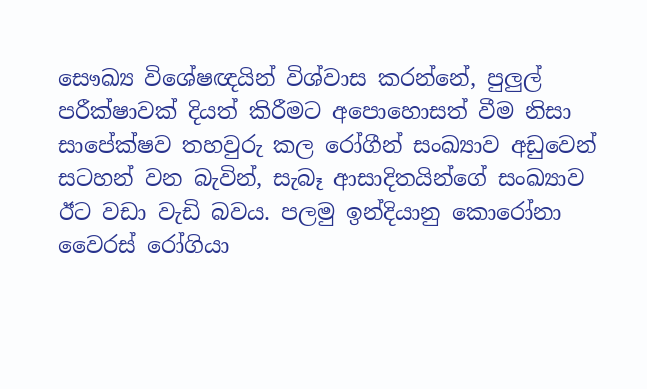සෞඛ්‍ය විශේෂඥයින් විශ්වාස කරන්නේ, පුලුල් පරීක්ෂාවක් දියත් කිරීමට අපොහොසත් වීම නිසා සාපේක්ෂව තහවුරු කල රෝගීන් සංඛ්‍යාව අඩුවෙන් සටහන් වන බැවින්, සැබෑ ආසාදිතයින්ගේ සංඛ්‍යාව ඊට වඩා වැඩි බවය. පලමු ඉන්දියානු කොරෝනා වෛරස් රෝගියා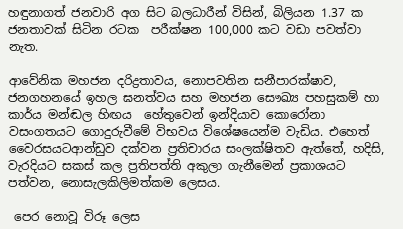හඳුනාගත් ජනවාරි අග සිට බලධාරීන් විසින්, බිලියන 1.37 ක ජනතාවක් සිටින රටක  පරීක්ෂන 100,000 කට වඩා පවත්වා නැත.

ආවේනික මහජන දරිද්‍රතාවය, නොපවතින සනීපාරක්ෂාව, ජනගහනයේ ඉහල ඝනත්වය සහ මහජන සෞඛ්‍ය පහසුකම් හා කාර්ය මන්ඬල හිඟය  හේතුවෙන් ඉන්දියාව කොරෝනා වසංගතයට ගොදුරුවීමේ විභවය විශේෂයෙන්ම වැඩිය. එහෙත් වෛරසයටආන්ඩුව දක්වන ප්‍රතිචාරය සංලක්ෂිතව ඇත්තේ, හදිසි, වැරදියට සකස් කල ප්‍රතිපත්ති අකුලා ගැනීමෙන් ප්‍රකාශයට පත්වන, නොසැලකිලිමත්කම ලෙසය.

 පෙර නොවූ විරූ ලෙස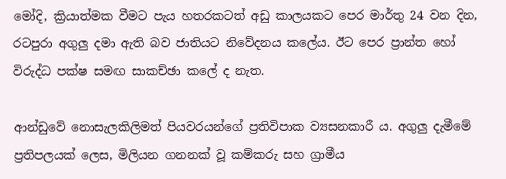මෝදි, ක්‍රියාත්මක වීමට පැය හතරකටත් අඩු කාලයකට පෙර මාර්තු 24 වන දින, රටපුරා අගුලු දමා ඇති බව ජාතියට නිවේදනය කලේය. ඊට පෙර ප්‍රාන්ත හෝ විරුද්ධ පක්ෂ සමඟ සාකච්ඡා කලේ ද නැත.

ආන්ඩුවේ නොසැලකිලිමත් පියවරයන්ගේ ප්‍රතිවිපාක ව්‍යසනකාරී ය. අගුලු දැමීමේ ප්‍රතිපලයක් ලෙස, මිලියන ගනනක් වූ කම්කරු සහ ග්‍රාමීය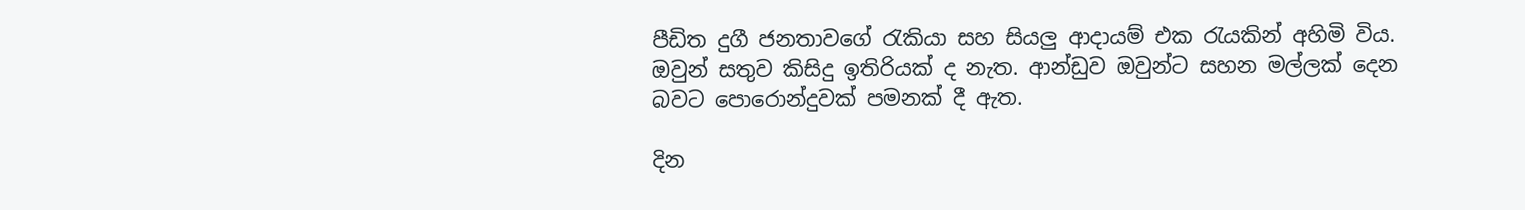පීඩිත දුගී ජනතාවගේ රැකියා සහ සියලු ආදායම් එක රැයකින් අහිමි විය. ඔවුන් සතුව කිසිදු ඉතිරියක් ද නැත. ආන්ඩුව ඔවුන්ට සහන මල්ලක් දෙන බවට පොරොන්දුවක් පමනක් දී ඇත.

දින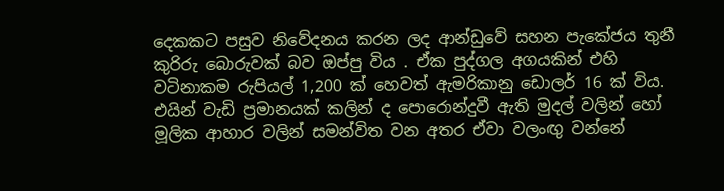දෙකකට පසුව නිවේදනය කරන ලද ආන්ඩුවේ සහන පැකේජය තුනී කුරිරු බොරුවක් බව ඔප්පු විය . ඒක පුද්ගල අගයකින් එහි වටිනාකම රුපියල් 1,200 ක් හෙවත් ඇමරිකානු ඩොලර් 16 ක් විය. එයින් වැඩි ප්‍රමානයක් කලින් ද පොරොන්දුවී ඇති මුදල් වලින් හෝ මූලික ආහාර වලින් සමන්විත වන අතර ඒවා වලංඟු වන්නේ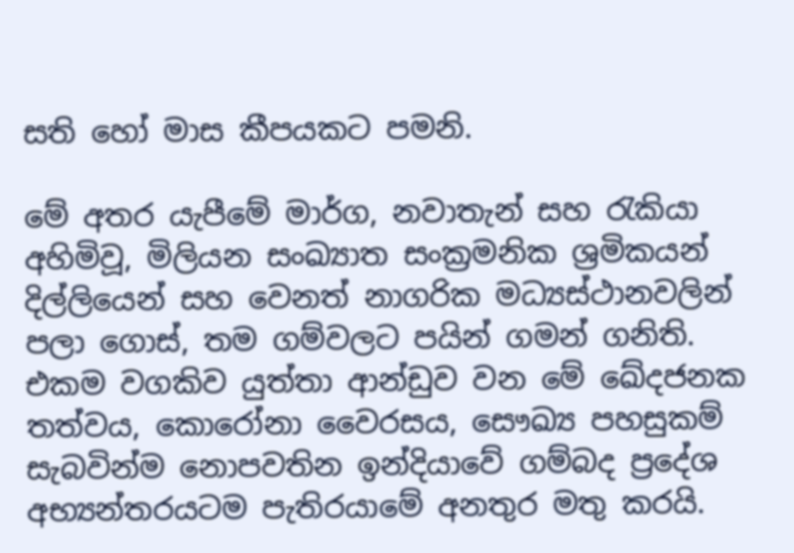සති හෝ මාස කීපයකට පමනි.

මේ අතර යැපීමේ මාර්ග, නවාතැන් සහ රැකියා අහිමිවූ, මිලියන සංඛ්‍යාත සංක්‍රමනික ශ්‍රමිකයන් දිල්ලියෙන් සහ වෙනත් නාගරික මධ්‍යස්ථානවලින් පලා ගොස්, තම ගම්වලට පයින් ගමන් ගනිති.  එකම වගකිව යුත්තා ආන්ඩුව වන මේ ඛේදජනක තත්වය, කොරෝනා වෛරසය, සෞඛ්‍ය පහසුකම් සැබවින්ම නොපවතින ඉන්දියාවේ ගම්බද ප්‍රදේශ අභ්‍යන්තරයටම පැතිරයාමේ අනතුර මතු කරයි.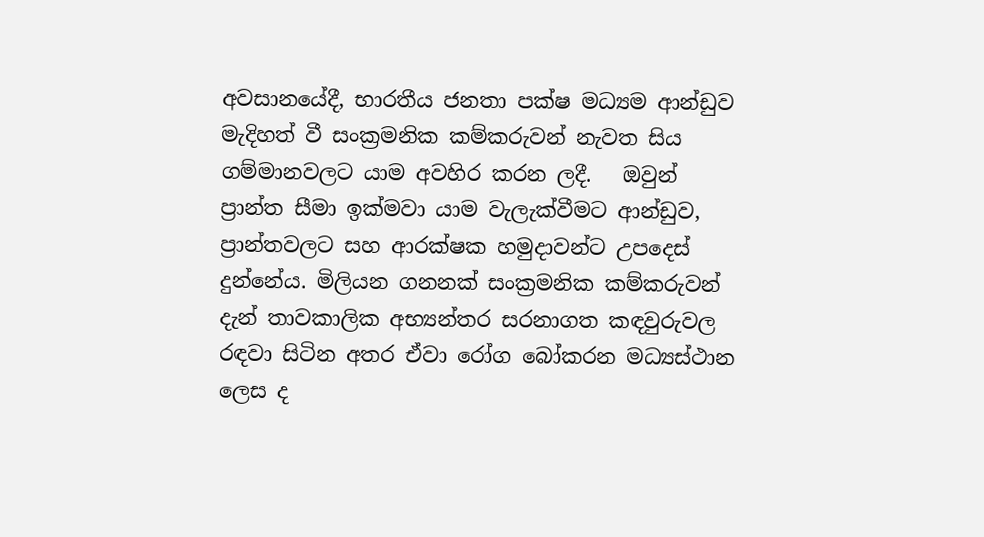අවසානයේදී, භාරතීය ජනතා පක්ෂ මධ්‍යම ආන්ඩුව මැදිහත් වී සංක්‍රමනික කම්කරුවන් නැවත සිය ගම්මානවලට යාම අවහිර කරන ලදී.   ඔවුන් ප්‍රාන්ත සීමා ඉක්මවා යාම වැලැක්වීමට ආන්ඩුව, ප්‍රාන්තවලට සහ ආරක්ෂක හමුදාවන්ට උපදෙස් දුන්නේය. මිලියන ගනනක් සංක්‍රමනික කම්කරුවන් දැන් තාවකාලික අභ්‍යන්තර සරනාගත කඳවුරුවල රඳවා සිටින අතර ඒවා රෝග බෝකරන මධ්‍යස්ථාන ලෙස ද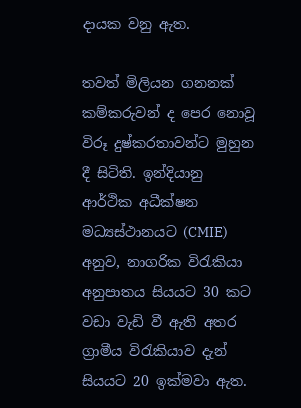දායක වනු ඇත.

තවත් මිලියන ගනනක් කම්කරුවන් ද පෙර නොවූ විරූ දුෂ්කරතාවන්ට මුහුන දී සිටිති. ඉන්දියානු ආර්ථික අධීක්ෂන මධ්‍යස්ථානයට (CMIE) අනුව, නාගරික විරැකියා අනුපාතය සියයට 30 කට වඩා වැඩි වී ඇති අතර ග්‍රාමීය විරැකියාව දැන් සියයට 20 ඉක්මවා ඇත.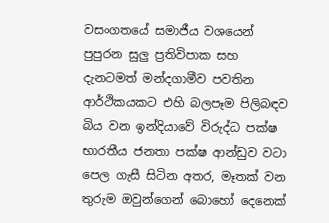වසංගතයේ සමාජීය වශයෙන් පුපුරන සුලු ප්‍රතිවිපාක සහ දැනටමත් මන්දගාමීව පවතින ආර්ථිකයකට එහි බලපෑම පිලිබඳව බිය වන ඉන්දියාවේ විරුද්ධ පක්ෂ භාරතීය ජනතා පක්ෂ ආන්ඩුව වටා පෙල ගැසී සිටින අතර, මෑතක් වන තුරුම ඔවුන්ගෙන් බොහෝ දෙනෙක්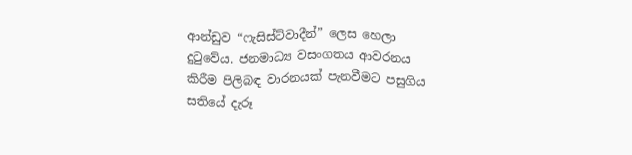ආන්ඩුව “ෆැසිස්ට්වාදීන්” ලෙස හෙලා දුටුවේය. ජනමාධ්‍ය වසංගතය ආවරනය කිරීම පිලිබඳ වාරනයක් පැනවීමට පසුගිය සතියේ දැරූ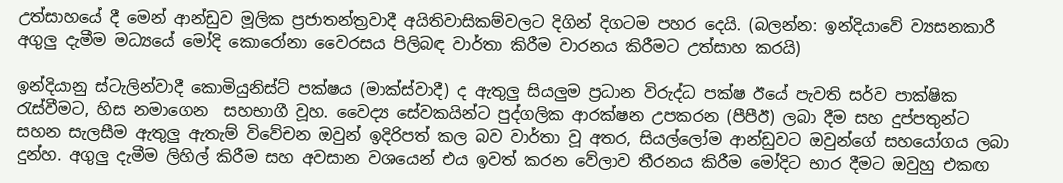උත්සාහයේ දී මෙන් ආන්ඩුව මූලික ප්‍රජාතන්ත්‍රවාදී අයිතිවාසිකම්වලට දිගින් දිගටම පහර දෙයි. (බලන්න: ඉන්දියාවේ ව්‍යසනකාරී අගුලු දැමීම මධ්‍යයේ මෝදි කොරෝනා වෛරසය පිලිබඳ වාර්තා කිරීම වාරනය කිරීමට උත්සාහ කරයි)

ඉන්දියානු ස්ටැලින්වාදී කොමියුනිස්ට් පක්ෂය (මාක්ස්වාදී) ද ඇතුලු සියලුම ප්‍රධාන විරුද්ධ පක්ෂ ඊයේ පැවති සර්ව පාක්ෂික රැස්වීමට, හිස නමාගෙන  සහභාගී වූහ. වෛද්‍ය සේවකයින්ට පුද්ගලික ආරක්ෂන උපකරන (පීපීඊ) ලබා දීම සහ දුප්පතුන්ට සහන සැලසීම ඇතුලු ඇතැම් විවේචන ඔවුන් ඉදිරිපත් කල බව වාර්තා වූ අතර, සියල්ලෝම ආන්ඩුවට ඔවුන්ගේ සහයෝගය ලබා දුන්හ. අගුලු දැමීම ලිහිල් කිරීම සහ අවසාන වශයෙන් එය ඉවත් කරන වේලාව තීරනය කිරීම මෝදිට භාර දීමට ඔවුහු එකඟ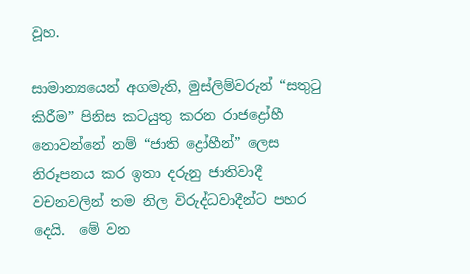වූහ.

සාමාන්‍යයෙන් අගමැති, මුස්ලිම්වරුන් “සතුටු කිරීම” පිනිස කටයුතු කරන රාජද්‍රෝහී නොවන්නේ නම් “ජාති ද්‍රෝහීන්” ලෙස නිරූපනය කර ඉතා දරුනු ජාතිවාදී වචනවලින් තම නිල විරුද්ධවාදීන්ට පහර දෙයි.  මේ වන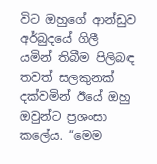විට ඔහුගේ ආන්ඩුව අර්බුදයේ ගිලී යමින් තිබීම පිලිබඳ තවත් සලකුනක් දක්වමින් ඊයේ ඔහු ඔවුන්ට ප්‍රශංසා කලේය. “මෙම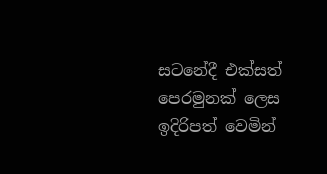සටනේදී එක්සත් පෙරමුනක් ලෙස ඉදිරිපත් වෙමින්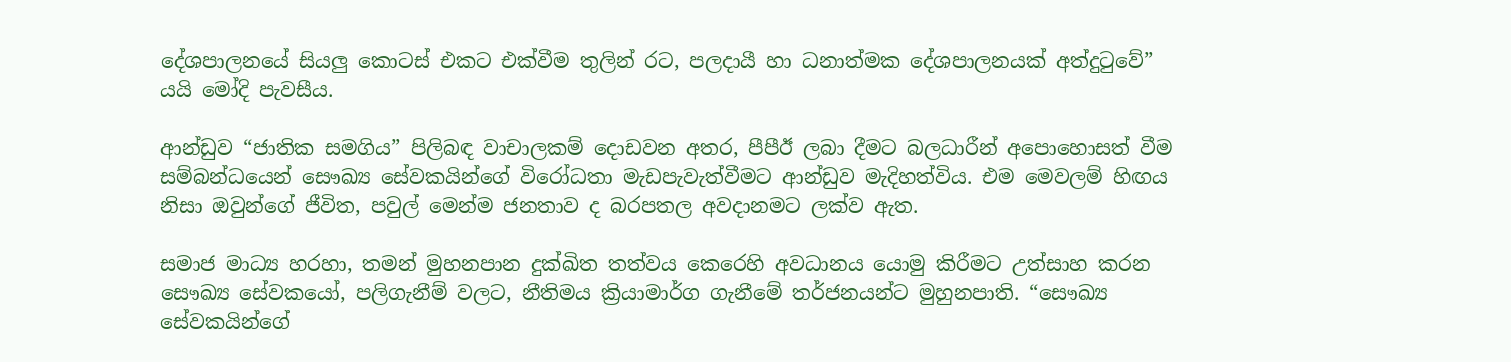දේශපාලනයේ සියලු කොටස් එකට එක්වීම තුලින් රට, පලදායී හා ධනාත්මක දේශපාලනයක් අත්දුටුවේ” යයි මෝදි පැවසීය.

ආන්ඩුව “ජාතික සමගිය” පිලිබඳ වාචාලකම් දොඩවන අතර, පීපීඊ ලබා දීමට බලධාරීන් අපොහොසත් වීම සම්බන්ධයෙන් සෞඛ්‍ය සේවකයින්ගේ විරෝධතා මැඩපැවැත්වීමට ආන්ඩුව මැදිහත්විය. එම මෙවලම් හිඟය නිසා ඔවුන්ගේ ජීවිත, පවුල් මෙන්ම ජනතාව ද බරපතල අවදානමට ලක්ව ඇත.

සමාජ මාධ්‍ය හරහා, තමන් මුහනපාන දුක්ඛිත තත්වය කෙරෙහි අවධානය යොමු කිරීමට උත්සාහ කරන සෞඛ්‍ය සේවකයෝ, පලිගැනීම් වලට, නීතිමය ක්‍රියාමාර්ග ගැනීමේ තර්ජනයන්ට මුහුනපාති. “සෞඛ්‍ය සේවකයින්ගේ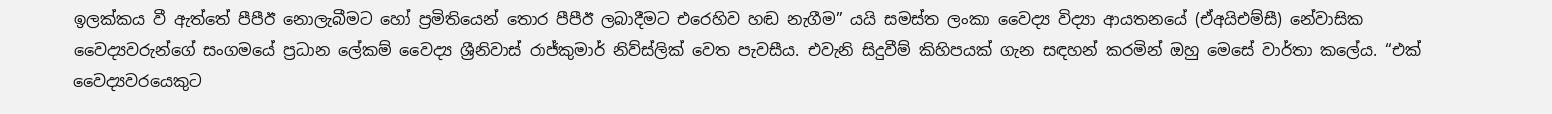ඉලක්කය වී ඇත්තේ පීපීඊ නොලැබීමට හෝ ප්‍රමිතියෙන් තොර පීපීඊ ලබාදීමට එරෙහිව හඬ නැගීම” යයි සමස්ත ලංකා වෛද්‍ය විද්‍යා ආයතනයේ (ඒඅයිඑම්සී) නේවාසික වෛද්‍යවරුන්ගේ සංගමයේ ප්‍රධාන ලේකම් වෛද්‍ය ශ්‍රීනිවාස් රාජ්කුමාර් නිව්ස්ලික් වෙත පැවසීය. එවැනි සිදුවීම් කිහිපයක් ගැන සඳහන් කරමින් ඔහු මෙසේ වාර්තා කලේය. “එක් වෛද්‍යවරයෙකුට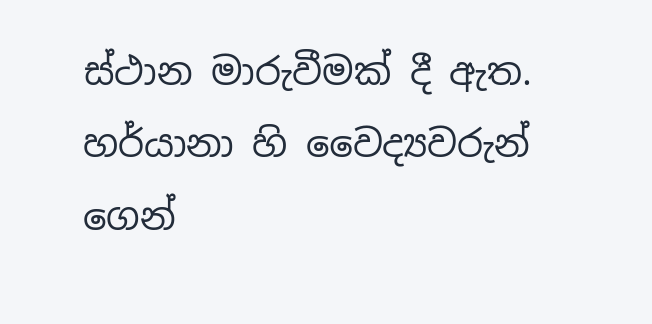ස්ථාන මාරුවීමක් දී ඇත. හර්යානා හි වෛද්‍යවරුන් ගෙන්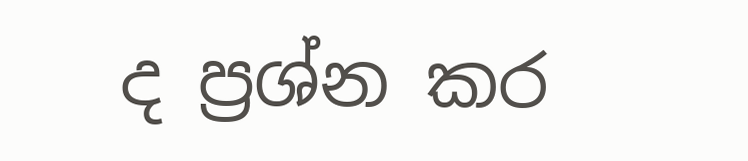ද ප්‍රශ්න කර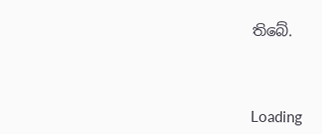තිබේ.



Loading